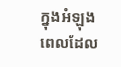ក្នុងអំឡុងពេលដែល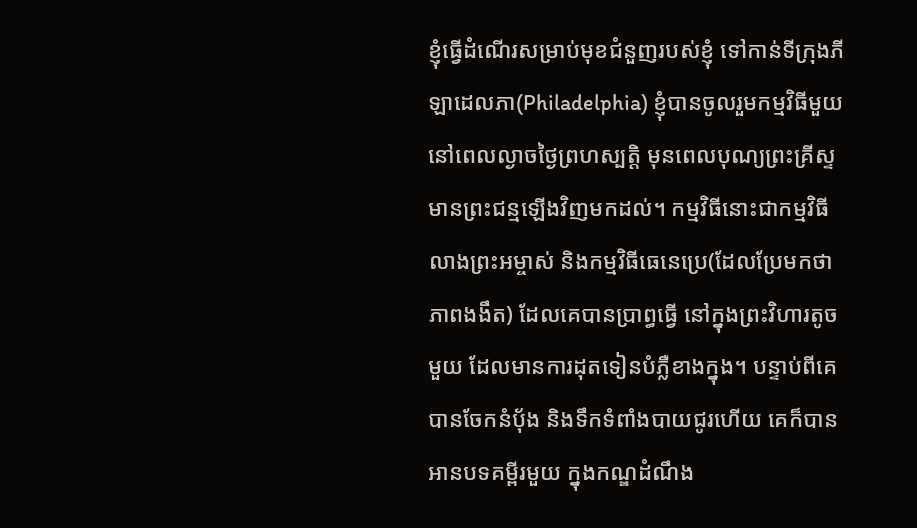ខ្ញុំធ្វើដំណើរសម្រាប់មុខជំនួញរបស់ខ្ញុំ ទៅកាន់ទីក្រុងភីឡាដេលភា(Philadelphia) ខ្ញុំបានចូលរួមកម្មវិធីមួយ នៅពេលល្ងាចថ្ងៃព្រហស្បត្តិ មុនពេលបុណ្យព្រះគ្រីស្ទមានព្រះជន្មឡើងវិញមកដល់។ កម្មវិធីនោះជាកម្មវិធីលាងព្រះអម្ចាស់ និងកម្មវិធីធេនេប្រេ(ដែលប្រែមកថាភាពងងឹត) ដែលគេបានប្រាព្ធធ្វើ នៅក្នុងព្រះវិហារតូចមួយ ដែលមានការដុតទៀនបំភ្លឺខាងក្នុង។ បន្ទាប់ពីគេបានចែកនំប៉័ង និងទឹកទំពាំងបាយជូរហើយ គេក៏បានអានបទគម្ពីរមួយ ក្នុងកណ្ឌដំណឹង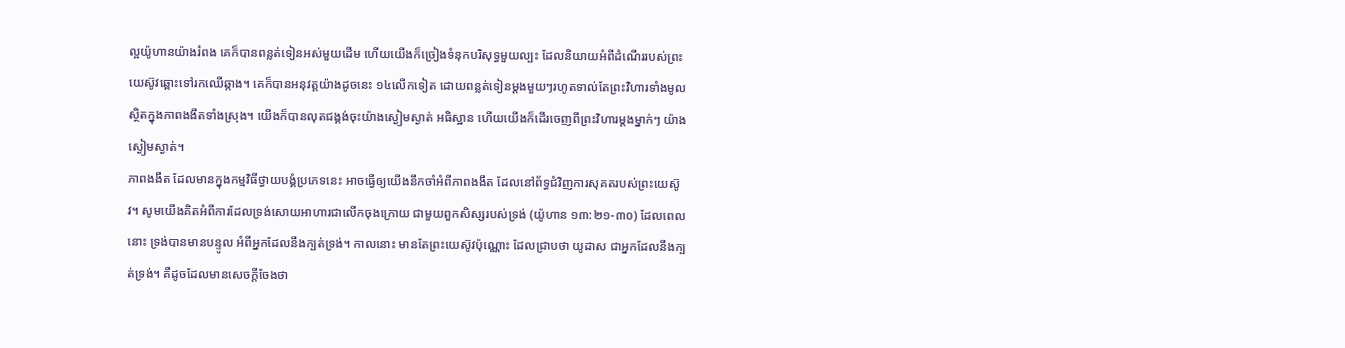ល្អយ៉ូហានយ៉ាងរំពង គេក៏បានពន្លត់ទៀនអស់មួយដើម ហើយយើងក៏ច្រៀងទំនុកបរិសុទ្ធមួយល្បះ ដែលនិយាយអំពីដំណើររបស់ព្រះយេស៊ូវឆ្ពោះទៅរកឈើឆ្កាង។ គេក៏បានអនុវត្តយ៉ាងដូចនេះ ១៤លើកទៀត ដោយពន្លត់ទៀនម្តងមួយៗរហូតទាល់តែព្រះវិហារទាំងមូលស្ថិតក្នុងភាពងងឹតទាំងស្រុង។ យើងក៏បានលុតជង្គង់ចុះយ៉ាងស្ងៀមស្ងាត់ អធិស្ឋាន ហើយយើងក៏ដើរចេញពីព្រះវិហារម្តងម្នាក់ៗ យ៉ាងស្ងៀមស្ងាត់។
ភាពងងឹត ដែលមានក្នុងកម្មវិធីថ្វាយបង្គំប្រភេទនេះ អាចធ្វើឲ្យយើងនឹកចាំអំពីភាពងងឹត ដែលនៅព័ទ្ធជំវិញការសុគតរបស់ព្រះយេស៊ូវ។ សូមយើងគិតអំពីការដែលទ្រង់សោយអាហារជាលើកចុងក្រោយ ជាមួយពួកសិស្សរបស់ទ្រង់ (យ៉ូហាន ១៣:២១-៣០) ដែលពេលនោះ ទ្រង់បានមានបន្ទូល អំពីអ្នកដែលនឹងក្បត់ទ្រង់។ កាលនោះ មានតែព្រះយេស៊ូវប៉ុណ្ណោះ ដែលជ្រាបថា យូដាស ជាអ្នកដែលនឹងក្បត់ទ្រង់។ គឺដូចដែលមានសេចក្តីចែងថា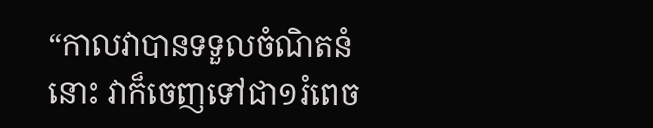“កាលវាបានទទួលចំណិតនំនោះ វាក៏ចេញទៅជា១រំពេច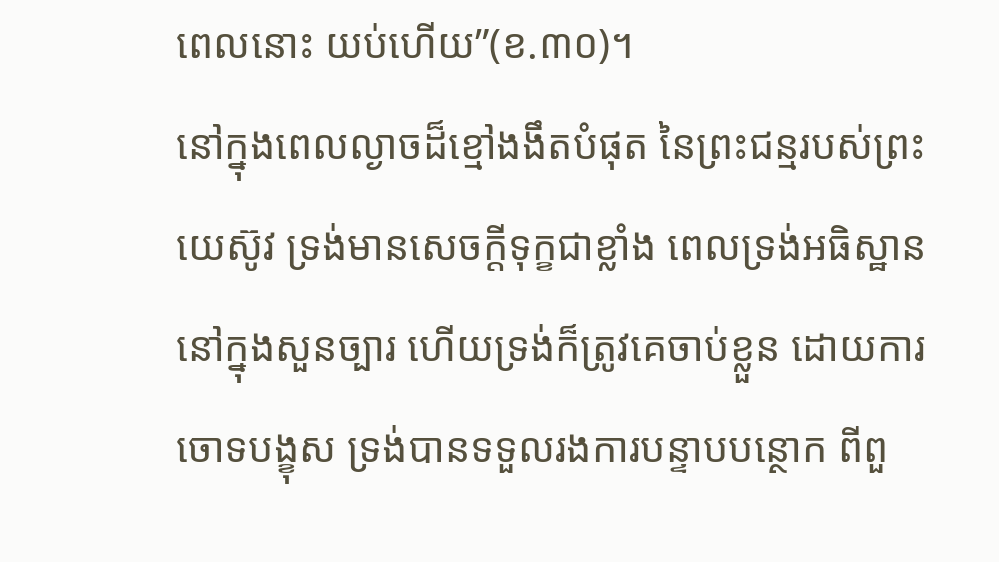ពេលនោះ យប់ហើយ”(ខ.៣០)។
នៅក្នុងពេលល្ងាចដ៏ខ្មៅងងឹតបំផុត នៃព្រះជន្មរបស់ព្រះយេស៊ូវ ទ្រង់មានសេចក្តីទុក្ខជាខ្លាំង ពេលទ្រង់អធិស្ឋាននៅក្នុងសួនច្បារ ហើយទ្រង់ក៏ត្រូវគេចាប់ខ្លួន ដោយការចោទបង្ខុស ទ្រង់បានទទួលរងការបន្ទាបបន្ថោក ពីពួ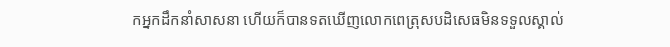កអ្នកដឹកនាំសាសនា ហើយក៏បានទតឃើញលោកពេត្រុសបដិសេធមិនទទួលស្គាល់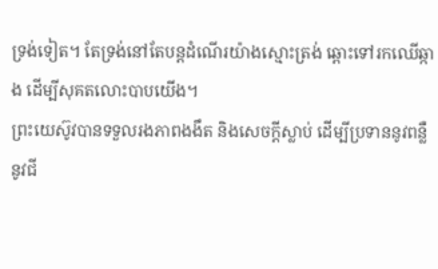ទ្រង់ទៀត។ តែទ្រង់នៅតែបន្តដំណើរយ៉ាងស្មោះត្រង់ ឆ្ពោះទៅរកឈើឆ្កាង ដើម្បីសុគតលោះបាបយើង។
ព្រះយេស៊ូវបានទទួលរងភាពងងឹត និងសេចក្តីស្លាប់ ដើម្បីប្រទាននូវពន្លឺ នូវជី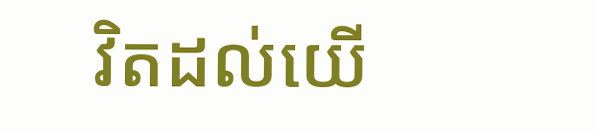វិតដល់យើ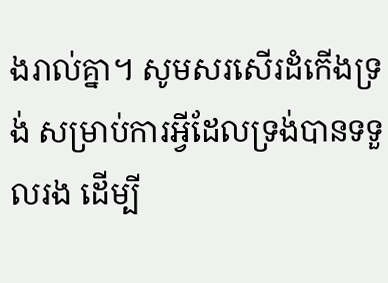ងរាល់គ្នា។ សូមសរសើរដំកើងទ្រង់ សម្រាប់ការអ្វីដែលទ្រង់បានទទួលរង ដើម្បី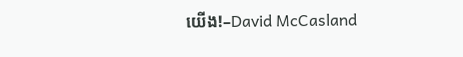យើង!–David McCasland